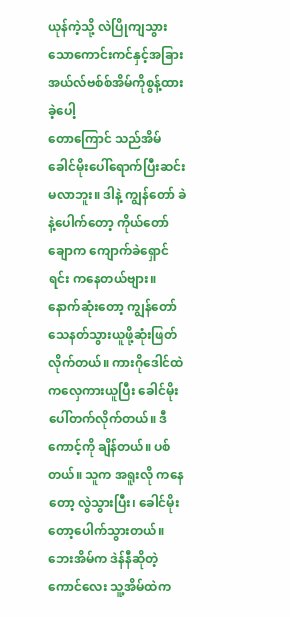ယုန်ကဲ့သို့ လဲပြိုကျသွားသောကောင်းကင်နှင့်အခြား
အယ်လ်ဗစ်စ်အိမ်ကိုစွန့်ထားခဲ့ပေါ့
တောကြောင် သည်အိမ်ခေါင်မိုးပေါ်ရောက်ပြီးဆင်းမလာဘူး။ ဒါနဲ့ ကျွန်တော် ခဲနဲ့ပေါက်တော့ ကိုယ်တော်ချောက ကျောက်ခဲရှောင်ရင်း ကနေတယ်ဗျား။ နောက်ဆုံးတော့ ကျွန်တော် သေနတ်သွားယူဖို့ဆုံးဖြတ်လိုက်တယ်။ ကားဂိုဒေါင်ထဲကလှေကားယူပြီး ခေါင်မိုးပေါ်တက်လိုက်တယ်။ ဒီကောင့်ကို ချိန်တယ်။ ပစ်တယ်။ သူက အရူးလို ကနေတော့ လွဲသွားပြီး၊ ခေါင်မိုးတော့ပေါက်သွားတယ်။
ဘေးအိမ်က ဒဲန်နီဆိုတဲ့ ကောင်လေး သူ့အိမ်ထဲက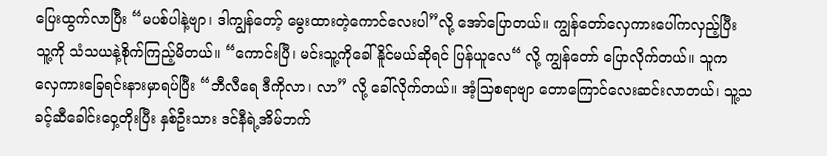ပြေးထွက်လာပြီး “မပစ်ပါနဲ့ဗျာ၊ ဒါကျွန်တော့် မွေးထားတဲ့ကောင်လေးပါ”လို့ အော်ပြောတယ်။ ကျွန်တော်လှေကားပေါ်ကလှည့်ပြီး သူ့ကို သံသယနဲ့စိုက်ကြည့်မိတယ်။ “ကောင်းပြီ၊ မင်းသူ့ကိုခေါ်နိူင်မယ်ဆိုရင် ပြန်ယူလေ“ လို့ ကျွန်တော် ပြောလိုက်တယ်။ သူက လှေကားခြေရင်းနားမှာရပ်ပြီး “ဘီလီရေ ဒီကိုလာ၊ လာ” လို့ ခေါ်လိုက်တယ်။ အံ့သြစရာဗျာ တောကြောင်လေးဆင်းလာတယ်၊ သူ့သခင့်ဆီခေါင်းဝှေ့တိုးပြီး နှစ်ဦးသား ဒင်နီရဲ့အိမ်ဘက်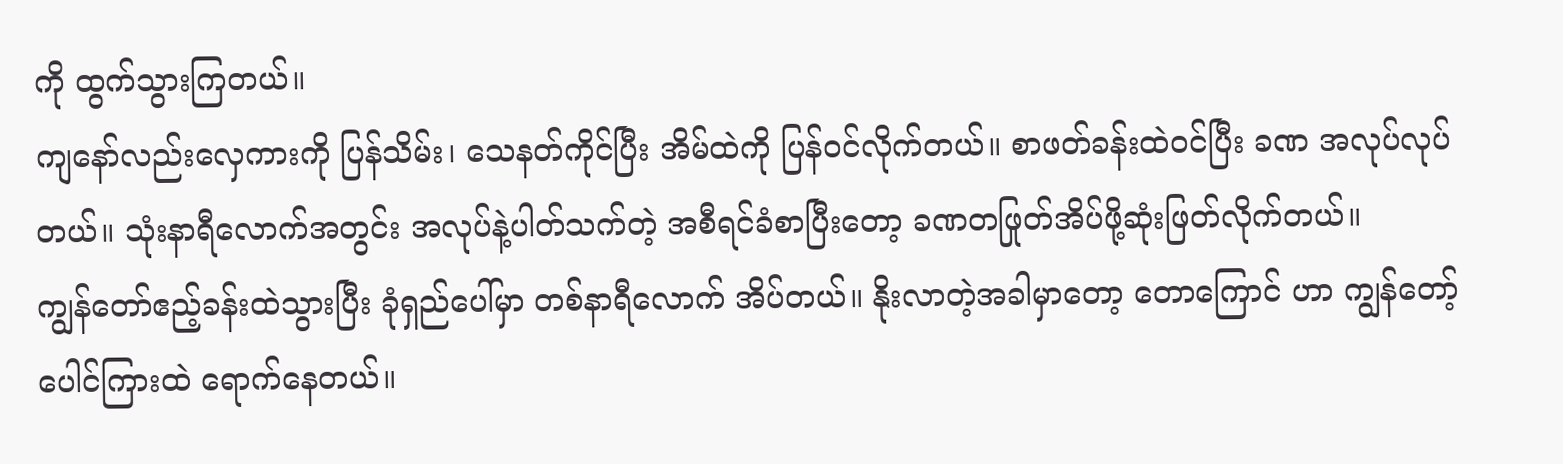ကို ထွက်သွားကြတယ်။
ကျနော်လည်းလှေကားကို ပြန်သိမ်း၊ သေနတ်ကိုင်ပြီး အိမ်ထဲကို ပြန်ဝင်လိုက်တယ်။ စာဖတ်ခန်းထဲ၀င်ပြီး ခဏ အလုပ်လုပ်တယ်။ သုံးနာရီလောက်အတွင်း အလုပ်နဲ့ပါတ်သက်တဲ့ အစီရင်ခံစာပြီးတော့ ခဏတဖြုတ်အိပ်ဖို့ဆုံးဖြတ်လိုက်တယ်။
ကျွန်တော်ဧည့်ခန်းထဲသွားပြီး ခုံရှည်ပေါ်မှာ တစ်နာရီလောက် အိပ်တယ်။ နိုးလာတဲ့အခါမှာတော့ တောကြောင် ဟာ ကျွန်တော့်ပေါင်ကြားထဲ ရောက်နေတယ်။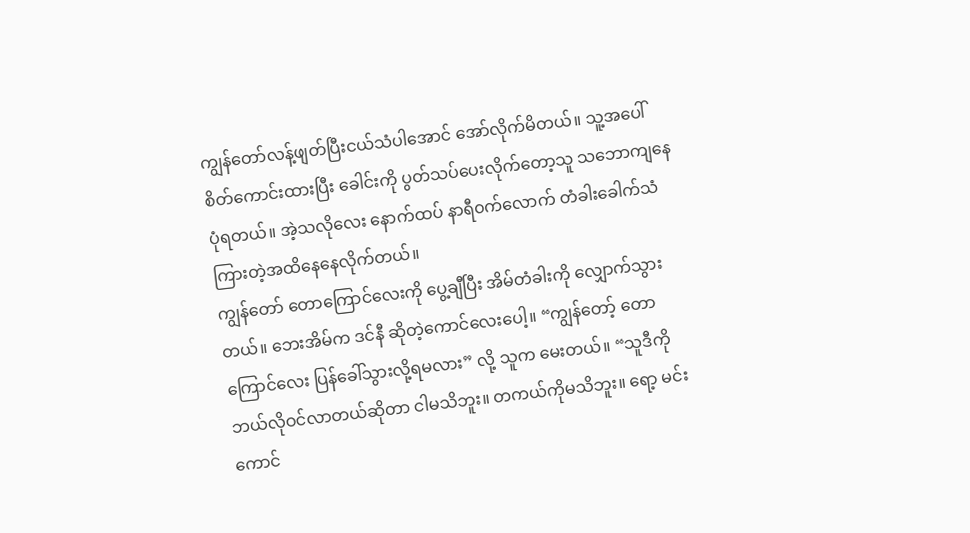ကျွန်တော်လန့်ဖျတ်ပြီးငယ်သံပါအောင် အော်လိုက်မိတယ်။ သူ့အပေါ်စိတ်ကောင်းထားပြီး ခေါင်းကို ပွတ်သပ်ပေးလိုက်တော့သူ သဘောကျနေပုံရတယ်။ အဲ့သလိုလေး နောက်ထပ် နာရီ၀က်လောက် တံခါးခေါက်သံကြားတဲ့အထိနေနေလိုက်တယ်။
ကျွန်တော် တောကြောင်လေးကို ပွေ့ချီပြီး အိမ်တံခါးကို လျှောက်သွားတယ်။ ဘေးအိမ်က ဒင်နီ ဆိုတဲ့ကောင်လေးပေါ့။ “ကျွန်တော့် တောကြောင်လေး ပြန်ခေါ်သွားလို့ရမလား” လို့ သူက မေးတယ်။ “သူဒီကို ဘယ်လိုဝင်လာတယ်ဆိုတာ ငါမသိဘူး။ တကယ်ကိုမသိဘူး။ ရော့ မင်းကောင်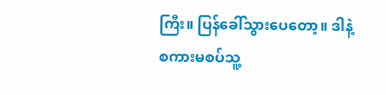ကြီး။ ပြန်ခေါ်သွားပေတော့။ ဒါနဲ့ စကားမစပ်သူ့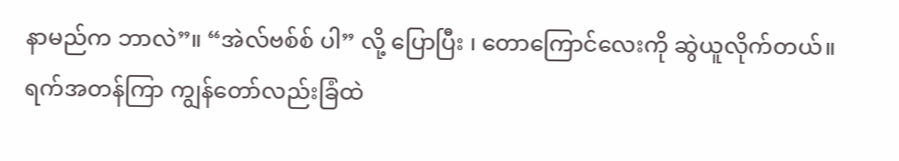နာမည်က ဘာလဲ”။ “အဲလ်ဗစ်စ် ပါ” လို့ ပြောပြီး ၊ တောကြောင်လေးကို ဆွဲယူလိုက်တယ်။
ရက်အတန်ကြာ ကျွန်တော်လည်းခြံထဲ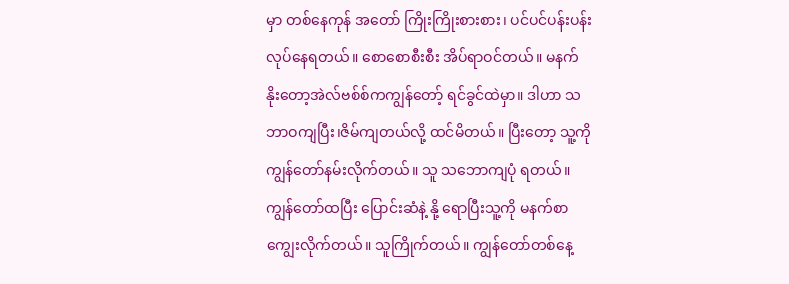မှာ တစ်နေကုန် အတော် ကြိုးကြိုးစားစား၊ ပင်ပင်ပန်းပန်းလုပ်နေရတယ်။ စောစောစီးစီး အိပ်ရာဝင်တယ်။ မနက်နိုးတော့အဲလ်ဗစ်စ်ကကျွန်တော့် ရင်ခွင်ထဲမှာ။ ဒါဟာ သဘာဝကျပြီး၊ဇိမ်ကျတယ်လို့ ထင်မိတယ်။ ပြီးတော့ သူ့ကို ကျွန်တော်နမ်းလိုက်တယ်။ သူ သဘောကျပုံ ရတယ်။ ကျွန်တော်ထပြီး ပြောင်းဆံနဲ့ နို့ ရောပြီးသူ့ကို မနက်စာ ကျွေးလိုက်တယ်။ သူကြိုက်တယ်။ ကျွန်တော်တစ်နေ့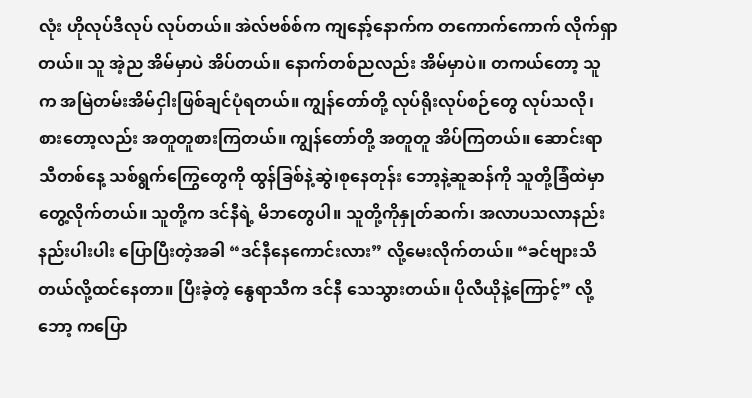လုံး ဟိုလုပ်ဒီလုပ် လုပ်တယ်။ အဲလ်ဗစ်စ်က ကျနော့်နောက်က တကောက်ကောက် လိုက်ရှာတယ်။ သူ အဲ့ည အိမ်မှာပဲ အိပ်တယ်။ နောက်တစ်ညလည်း အိမ်မှာပဲ။ တကယ်တော့ သူက အမြဲတမ်းအိမ်ငှါးဖြစ်ချင်ပုံရတယ်။ ကျွန်တော်တို့ လုပ်ရိုးလုပ်စဉ်တွေ လုပ်သလို၊ စားတော့လည်း အတူတူစားကြတယ်။ ကျွန်တော်တို့ အတူတူ အိပ်ကြတယ်။ ဆောင်းရာသီတစ်နေ့ သစ်ရွက်ကြွေတွေကို ထွန်ခြစ်နဲ့ဆွဲ၊စုနေတုန်း ဘော့နဲ့ဆူဆန်ကို သူတို့ခြံထဲမှာတွေ့လိုက်တယ်။ သူတို့က ဒင်နီရဲ့ မိဘတွေပါ။ သူတို့ကိုနှုတ်ဆက်၊ အလာပသလာနည်းနည်းပါးပါး ပြောပြီးတဲ့အခါ “ဒင်နီနေကောင်းလား” လို့မေးလိုက်တယ်။ “ခင်ဗျားသိတယ်လို့ထင်နေတာ။ ပြီးခဲ့တဲ့ နွေရာသီက ဒင်နီ သေသွားတယ်။ ပိုလီယိုနဲ့ကြောင့်” လို့ ဘော့ ကပြော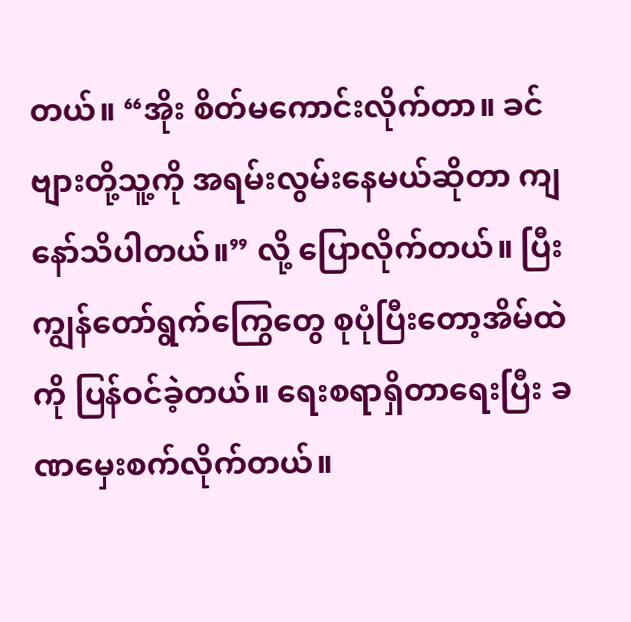တယ်။ “အိုး စိတ်မကောင်းလိုက်တာ။ ခင်ဗျားတို့သူ့ကို အရမ်းလွမ်းနေမယ်ဆိုတာ ကျနော်သိပါတယ်။” လို့ ပြောလိုက်တယ်။ ပြီး ကျွန်တော်ရွက်ကြွေတွေ စုပုံပြီးတော့အိမ်ထဲကို ပြန်ဝင်ခဲ့တယ်။ ရေးစရာရှိတာရေးပြီး ခဏမှေးစက်လိုက်တယ်။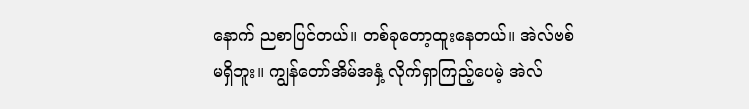နောက် ညစာပြင်တယ်။ တစ်ခုတော့ထူးနေတယ်။ အဲလ်ဗစ် မရှိဘူး။ ကျွန်တော်အိမ်အနှံ့ လိုက်ရှာကြည့်ပေမဲ့ အဲလ်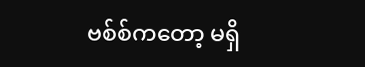ဗစ်စ်ကတော့ မရှိ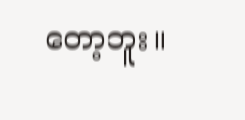တော့ဘူး။